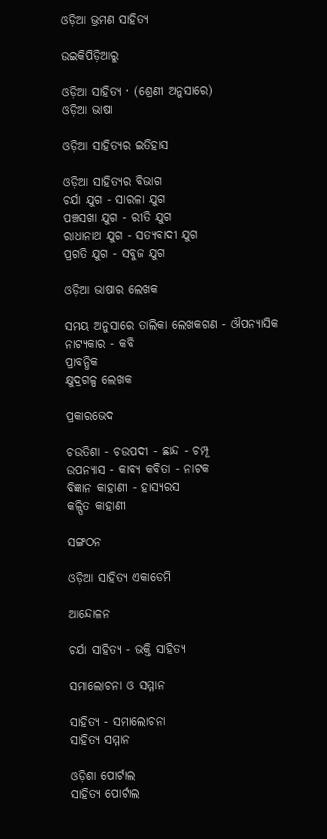ଓଡ଼ିଆ ଭ୍ରମଣ ସାହିତ୍ୟ

ଉଇକିପିଡ଼ିଆ‌ରୁ

ଓଡ଼ିଆ ସାହିତ୍ୟ · (ଶ୍ରେଣୀ ଅନୁସାରେ)
ଓଡ଼ିଆ ଭାଷା

ଓଡ଼ିଆ ସାହିତ୍ୟର ଇତିହାସ

ଓଡ଼ିଆ ସାହିତ୍ୟର ବିଭାଗ
ଚର୍ଯା ଯୁଗ - ସାରଳା ଯୁଗ
ପଞ୍ଚସଖା ଯୁଗ - ରୀତି ଯୁଗ
ରାଧାନାଥ ଯୁଗ - ସତ୍ୟବାଦୀ ଯୁଗ
ପ୍ରଗତି ଯୁଗ - ସବୁଜ ଯୁଗ

ଓଡ଼ିଆ ଭାଷାର ଲେଖକ

ସମୟ ଅନୁସାରେ ତାଲିକା ଲେଖକଗଣ - ଔପନ୍ୟାସିକ
ନାଟ୍ୟକାର - କବି
ପ୍ରାବନ୍ଧିକ
କ୍ଷୁଦ୍ରଗଳ୍ପ ଲେଖକ

ପ୍ରକାରଭେଦ

ଚଉତିଶା - ଚଉପଦୀ - ଛାନ୍ଦ - ଚମ୍ପୂ
ଉପନ୍ୟାସ - କାବ୍ୟ କବିତା - ନାଟକ
ବିଜ୍ଞାନ କାହାଣୀ - ହାସ୍ୟରସ
କଳ୍ପିତ କାହାଣୀ

ସଙ୍ଗଠନ

ଓଡ଼ିଆ ସାହିତ୍ୟ ଏକାଡେମି

ଆନ୍ଦୋଳନ

ଚର୍ଯା ସାହିତ୍ୟ - ଭକ୍ତି ସାହିତ୍ୟ

ସମାଲୋଚନା ଓ ସମ୍ମାନ

ସାହିତ୍ୟ - ସମାଲୋଚନା
ସାହିତ୍ୟ ସମ୍ମାନ

ଓଡ଼ିଶା ପୋର୍ଟାଲ
ସାହିତ୍ୟ ପୋର୍ଟାଲ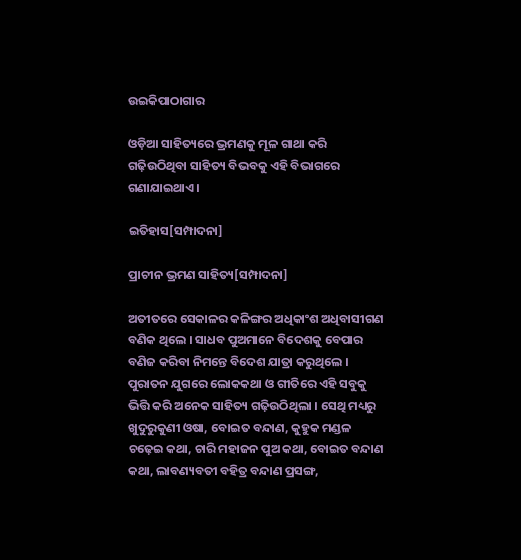ଉଇକିପାଠାଗାର

ଓଡ଼ିଆ ସାହିତ୍ୟରେ ଭ୍ରମଣକୁ ମୂଳ ଗାଥା କରି ଗଢ଼ିଉଠିଥିବା ସାହିତ୍ୟ ବିଭବକୁ ଏହି ବିଭାଗରେ ଗଣାଯାଇଥାଏ ।

ଇତିହାସ[ସମ୍ପାଦନା]

ପ୍ରାଚୀନ ଭ୍ରମଣ ସାହିତ୍ୟ[ସମ୍ପାଦନା]

ଅତୀତରେ ସେକାଳର କଳିଙ୍ଗର ଅଧିକାଂଶ ଅଧିବାସୀଗଣ ବଣିକ ଥିଲେ । ସାଧବ ପୁଅମାନେ ବିଦେଶକୁ ବେପାର ବଣିଜ କରିବା ନିମନ୍ତେ ବିଦେଶ ଯାତ୍ରା କରୁଥିଲେ । ପୁରାତନ ଯୁଗରେ ଲୋକକଥା ଓ ଗୀତିରେ ଏହି ସବୁକୁ ଭିତ୍ତି କରି ଅନେକ ସାହିତ୍ୟ ଗଢ଼ିଉଠିଥିଲା । ସେଥି ମଧ୍ୟରୁ ଖୁଦୁରୁକୁଣୀ ଓଷା, ବୋଇତ ବନ୍ଦାଣ, କୁହୁକ ମଣ୍ଡଳ ଚଢ଼େଇ କଥା, ଚାରି ମହାଜନ ପୁଅ କଥା, ବୋଇତ ବନ୍ଦାଣ କଥା, ଲାବଣ୍ୟବତୀ ବହିତ୍ର ବନ୍ଦାଣ ପ୍ରସଙ୍ଗ,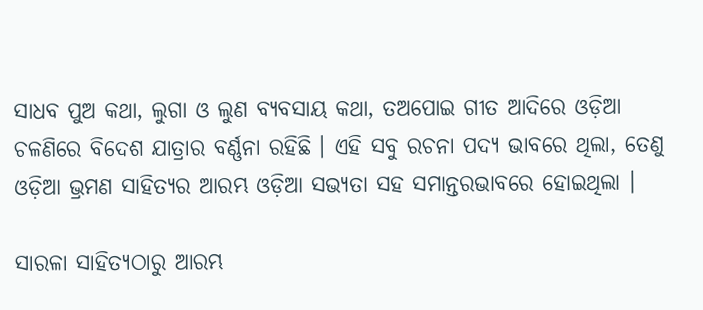ସାଧବ ପୁଅ କଥା, ଲୁଗା ଓ ଲୁଣ ବ୍ୟବସାୟ କଥା, ତଅପୋଇ ଗୀତ ଆଦିରେ ଓଡ଼ିଆ ଚଳଣିରେ ବିଦେଶ ଯାତ୍ରାର ବର୍ଣ୍ଣନା ରହିଛି । ଏହି ସବୁ ରଚନା ପଦ୍ୟ ଭାବରେ ଥିଲା, ତେଣୁ ଓଡ଼ିଆ ଭ୍ରମଣ ସାହିତ୍ୟର ଆରମ୍ଭ ଓଡ଼ିଆ ସଭ୍ୟତା ସହ ସମାନ୍ତରଭାବରେ ହୋଇଥିଲା ।

ସାରଳା ସାହିତ୍ୟଠାରୁ ଆରମ୍ଭ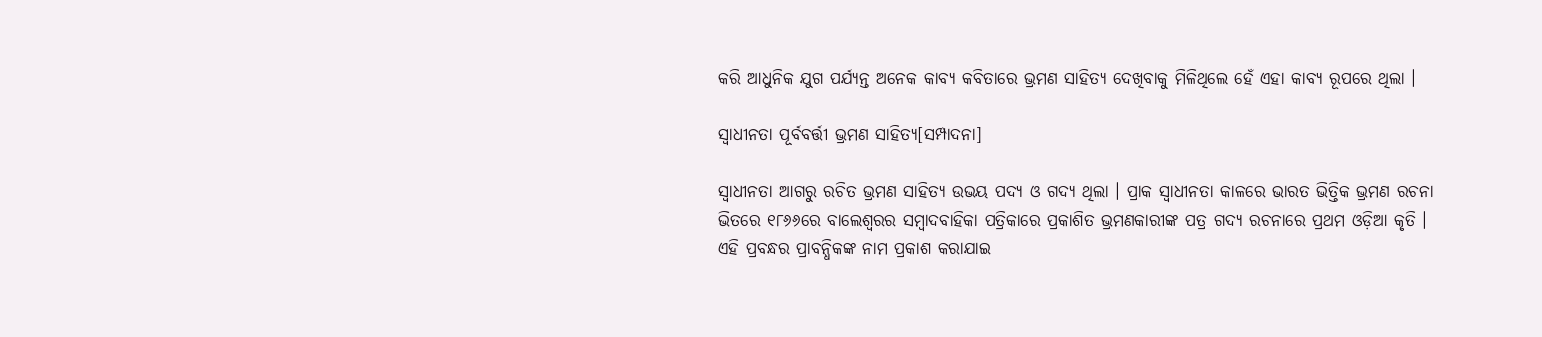କରି ଆଧୁନିକ ଯୁଗ ପର୍ଯ୍ୟନ୍ତ ଅନେକ କାବ୍ୟ କବିତାରେ ଭ୍ରମଣ ସାହିତ୍ୟ ଦେଖିବାକୁ ମିଳିଥିଲେ ହେଁ ଏହା କାବ୍ୟ ରୂପରେ ଥିଲା ।

ସ୍ୱାଧୀନତା ପୂର୍ବବର୍ତ୍ତୀ ଭ୍ରମଣ ସାହିତ୍ୟ[ସମ୍ପାଦନା]

ସ୍ୱାଧୀନତା ଆଗରୁ ରଚିତ ଭ୍ରମଣ ସାହିତ୍ୟ ଉଭୟ ପଦ୍ୟ ଓ ଗଦ୍ୟ ଥିଲା । ପ୍ରାକ ସ୍ୱାଧୀନତା କାଳରେ ଭାରତ ଭିତ୍ତିକ ଭ୍ରମଣ ରଚନା ଭିତରେ ୧୮୬୬ରେ ବାଲେଶ୍ୱରର ସମ୍ବାଦବାହିକା ପତ୍ରିକାରେ ପ୍ରକାଶିତ ଭ୍ରମଣକାରୀଙ୍କ ପତ୍ର ଗଦ୍ୟ ରଚନାରେ ପ୍ରଥମ ଓଡ଼ିଆ କୃତି । ଏହି ପ୍ରବନ୍ଧର ପ୍ରାବନ୍ଧିକଙ୍କ ନାମ ପ୍ରକାଶ କରାଯାଇ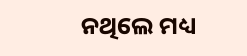ନଥିଲେ ମଧ୍ୟ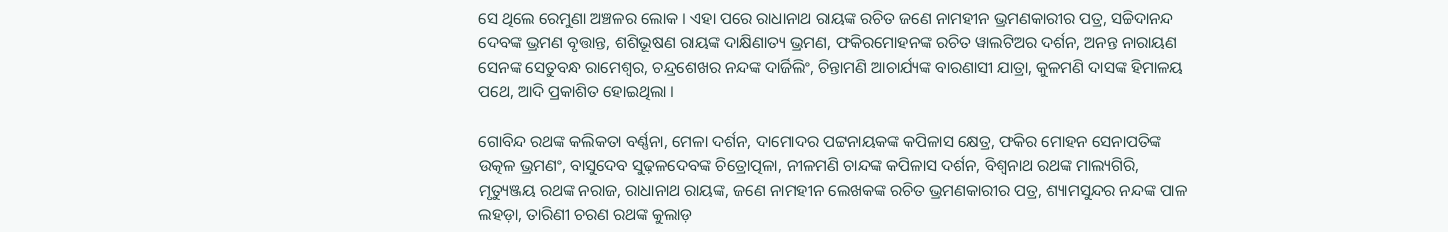ସେ ଥିଲେ ରେମୁଣା ଅଞ୍ଚଳର ଲୋକ । ଏହା ପରେ ରାଧାନାଥ ରାୟଙ୍କ ରଚିତ ଜଣେ ନାମହୀନ ଭ୍ରମଣକାରୀର ପତ୍ର, ସଚ୍ଚିଦାନନ୍ଦ ଦେବଙ୍କ ଭ୍ରମଣ ବୃତ୍ତାନ୍ତ, ଶଶିଭୂଷଣ ରାୟଙ୍କ ଦାକ୍ଷିଣାତ୍ୟ ଭ୍ରମଣ, ଫକିରମୋହନଙ୍କ ରଚିତ ୱାଲଟିଅର ଦର୍ଶନ, ଅନନ୍ତ ନାରାୟଣ ସେନଙ୍କ ସେତୁବନ୍ଧ ରାମେଶ୍ୱର, ଚନ୍ଦ୍ରଶେଖର ନନ୍ଦଙ୍କ ଦାର୍ଜିଲିଂ, ଚିନ୍ତାମଣି ଆଚାର୍ଯ୍ୟଙ୍କ ବାରଣାସୀ ଯାତ୍ରା, କୁଳମଣି ଦାସଙ୍କ ହିମାଳୟ ପଥେ, ଆଦି ପ୍ରକାଶିତ ହୋଇଥିଲା ।

ଗୋବିନ୍ଦ ରଥଙ୍କ କଲିକତା ବର୍ଣ୍ଣନା, ମେଳା ଦର୍ଶନ, ଦାମୋଦର ପଟ୍ଟନାୟକଙ୍କ କପିଳାସ କ୍ଷେତ୍ର, ଫକିର ମୋହନ ସେନାପତିଙ୍କ ଉତ୍କଳ ଭ୍ରମଣଂ, ବାସୁଦେବ ସୁଢ଼ଳଦେବଙ୍କ ଚିତ୍ରୋତ୍ପଳା, ନୀଳମଣି ଚାନ୍ଦଙ୍କ କପିଳାସ ଦର୍ଶନ, ବିଶ୍ୱନାଥ ରଥଙ୍କ ମାଲ୍ୟଗିରି, ମୃତ୍ୟୁଞ୍ଜୟ ରଥଙ୍କ ନରାଜ, ରାଧାନାଥ ରାୟଙ୍କ, ଜଣେ ନାମହୀନ ଲେଖକଙ୍କ ରଚିତ ଭ୍ରମଣକାରୀର ପତ୍ର, ଶ୍ୟାମସୁନ୍ଦର ନନ୍ଦଙ୍କ ପାଳ ଲହଡ଼ା, ତାରିଣୀ ଚରଣ ରଥଙ୍କ କୁଲାଡ଼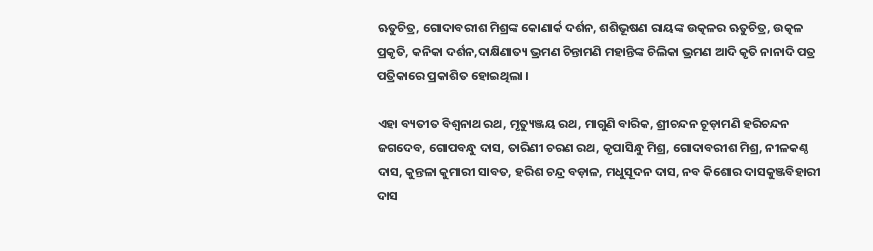ଋତୁଚିତ୍ର, ଗୋଦାବରୀଶ ମିଶ୍ରଙ୍କ କୋଣାର୍କ ଦର୍ଶନ, ଶଶିଭୂଷଣ ରାୟଙ୍କ ଉତ୍କଳର ଋତୁଚିତ୍ର, ଉତ୍କଳ ପ୍ରକୃତି, କନିକା ଦର୍ଶନ,ଦାକ୍ଷିଣାତ୍ୟ ଭ୍ରମଣ ଚିନ୍ତାମଣି ମହାନ୍ତିଙ୍କ ଚିଲିକା ଭ୍ରମଣ ଆଦି କୃତି ନାନାଦି ପତ୍ର ପତ୍ରିକାରେ ପ୍ରକାଶିତ ହୋଇଥିଲା ।

ଏହା ବ୍ୟତୀତ ବିଶ୍ୱନାଥ ରଥ, ମୃତ୍ୟୁଞ୍ଜୟ ରଥ, ମାଗୁଣି ବାରିକ, ଶ୍ରୀଚନ୍ଦନ ଚୂଡ଼ାମଣି ହରିଚନ୍ଦନ ଜଗଦେବ, ଗୋପବନ୍ଧୁ ଦାସ, ତାରିଣୀ ଚରଣ ରଥ, କୃପାସିନ୍ଧୁ ମିଶ୍ର, ଗୋଦାବରୀଶ ମିଶ୍ର, ନୀଳକଣ୍ଠ ଦାସ, କୁନ୍ତଳା କୁମାରୀ ସାବତ, ହରିଶ ଚନ୍ଦ୍ର ବଡ଼ାଳ, ମଧୁସୂଦନ ଦାସ, ନବ କିଶୋର ଦାସକୁଞ୍ଜବିହାରୀ ଦାସ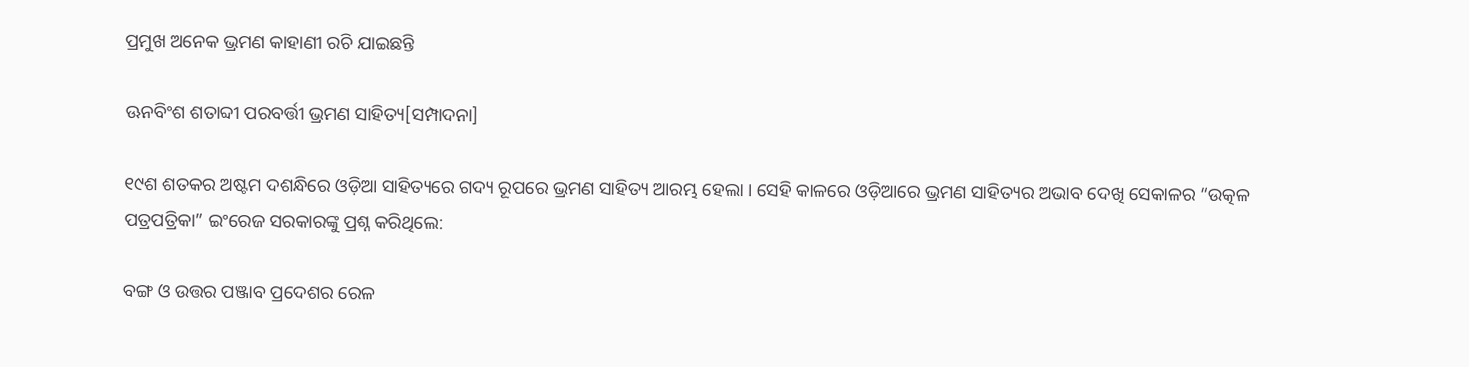ପ୍ରମୁଖ ଅନେକ ଭ୍ରମଣ କାହାଣୀ ରଚି ଯାଇଛନ୍ତି

ଊନବିଂଶ ଶତାବ୍ଦୀ ପରବର୍ତ୍ତୀ ଭ୍ରମଣ ସାହିତ୍ୟ[ସମ୍ପାଦନା]

୧୯ଶ ଶତକର ଅଷ୍ଟମ ଦଶନ୍ଧିରେ ଓଡ଼ିଆ ସାହିତ୍ୟରେ ଗଦ୍ୟ ରୂପରେ ଭ୍ରମଣ ସାହିତ୍ୟ ଆରମ୍ଭ ହେଲା । ସେହି କାଳରେ ଓଡ଼ିଆରେ ଭ୍ରମଣ ସାହିତ୍ୟର ଅଭାବ ଦେଖି ସେକାଳର “ଉତ୍କଳ ପତ୍ରପତ୍ରିକା” ଇଂରେଜ ସରକାରଙ୍କୁ ପ୍ରଶ୍ନ କରିଥିଲେ:

ବଙ୍ଗ ଓ ଉତ୍ତର ପଞ୍ଜାବ ପ୍ରଦେଶର ରେଳ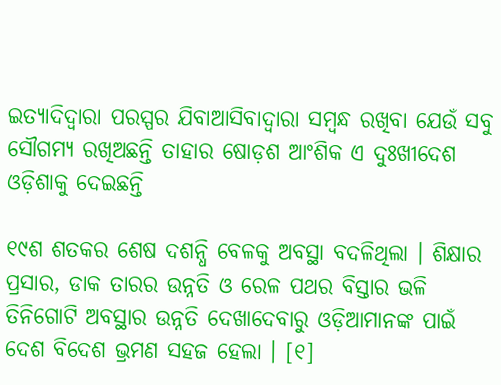ଇତ୍ୟାଦିଦ୍ୱାରା ପରସ୍ପର ଯିବାଆସିବାଦ୍ୱାରା ସମ୍ବନ୍ଧ ରଖିବା ଯେଉଁ ସବୁ ସୌଗମ୍ୟ ରଖିଅଛନ୍ତି ତାହାର ଷୋଡ଼ଶ ଆଂଶିକ ଏ ଦୁଃଖୀଦେଶ ଓଡ଼ିଶାକୁ ଦେଇଛନ୍ତି

୧୯ଶ ଶତକର ଶେଷ ଦଶନ୍ଧି ବେଳକୁ ଅବସ୍ଥା ବଦଳିଥିଲା । ଶିକ୍ଷାର ପ୍ରସାର, ଡାକ ତାରର ଉନ୍ନତି ଓ ରେଳ ପଥର ବିସ୍ତାର ଭଳି ତିନିଗୋଟି ଅବସ୍ଥାର ଉନ୍ନତି ଦେଖାଦେବାରୁ ଓଡ଼ିଆମାନଙ୍କ ପାଇଁ ଦେଶ ବିଦେଶ ଭ୍ରମଣ ସହଜ ହେଲା । [୧]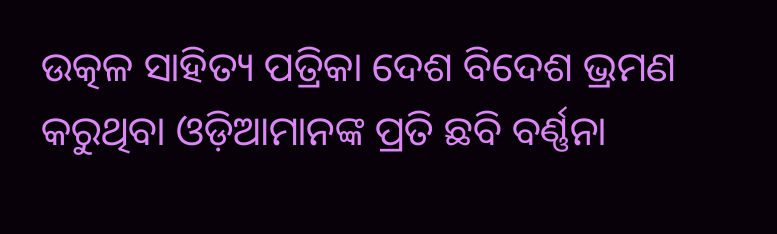ଉତ୍କଳ ସାହିତ୍ୟ ପତ୍ରିକା ଦେଶ ବିଦେଶ ଭ୍ରମଣ କରୁଥିବା ଓଡ଼ିଆମାନଙ୍କ ପ୍ରତି ଛବି ବର୍ଣ୍ଣନା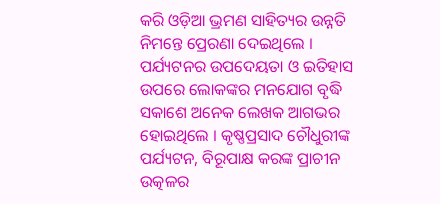କରି ଓଡ଼ିଆ ଭ୍ରମଣ ସାହିତ୍ୟର ଉନ୍ନତି ନିମନ୍ତେ ପ୍ରେରଣା ଦେଇଥିଲେ । ପର୍ଯ୍ୟଟନର ଉପଦେୟତା ଓ ଇତିହାସ ଉପରେ ଲୋକଙ୍କର ମନଯୋଗ ବୃଦ୍ଧି ସକାଶେ ଅନେକ ଲେଖକ ଆଗଭର ହୋଇଥିଲେ । କୃଷ୍ଣପ୍ରସାଦ ଚୌଧୁରୀଙ୍କ ପର୍ଯ୍ୟଟନ, ବିରୂପାକ୍ଷ କରଙ୍କ ପ୍ରାଚୀନ ଉତ୍କଳର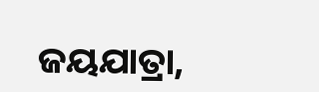ଜୟଯାତ୍ରା,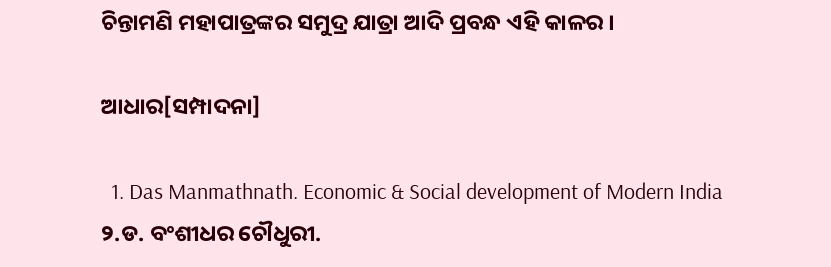ଚିନ୍ତାମଣି ମହାପାତ୍ରଙ୍କର ସମୁଦ୍ର ଯାତ୍ରା ଆଦି ପ୍ରବନ୍ଧ ଏହି କାଳର ।

ଆଧାର[ସମ୍ପାଦନା]

  1. Das Manmathnath. Economic & Social development of Modern India
୨.ଡ. ବଂଶୀଧର ଚୌଧୁରୀ.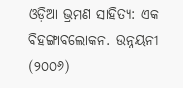ଓଡ଼ିଆ ଭ୍ରମଣ ସାହିତ୍ୟ: ଏକ ବିହଙ୍ଗାବଲୋକନ. ଉନ୍ନୟନୀ (୨୦୦୬)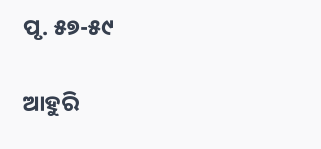ପୃ. ୫୭-୫୯

ଆହୁରି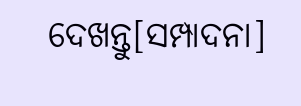ଦେଖନ୍ତୁ[ସମ୍ପାଦନା]